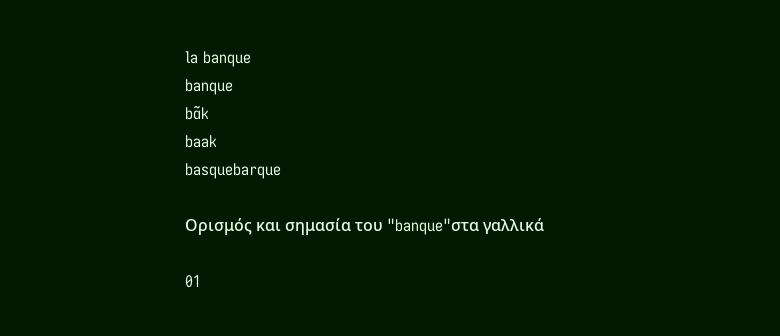la banque
banque
bɑ̃k
baak
basquebarque

Ορισμός και σημασία του "banque"στα γαλλικά

01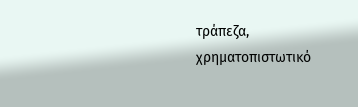τράπεζα, χρηματοπιστωτικό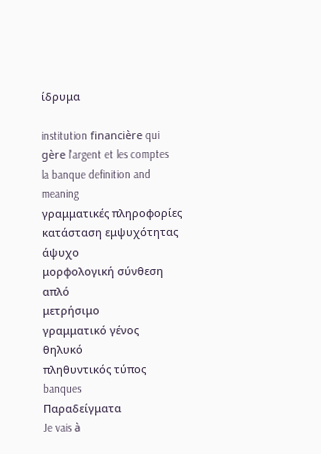ίδρυμα

institution financière qui gère l'argent et les comptes
la banque definition and meaning
γραμματικές πληροφορίες
κατάσταση εμψυχότητας
άψυχο
μορφολογική σύνθεση
απλό
μετρήσιμο
γραμματικό γένος
θηλυκό
πληθυντικός τύπος
banques
Παραδείγματα
Je vais à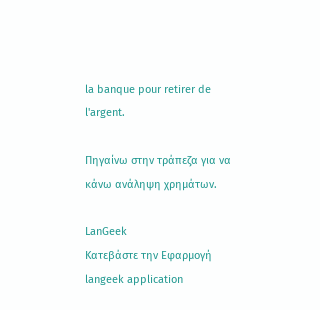la banque pour retirer de l'argent.

Πηγαίνω στην τράπεζα για να κάνω ανάληψη χρημάτων.

LanGeek
Κατεβάστε την Εφαρμογή
langeek application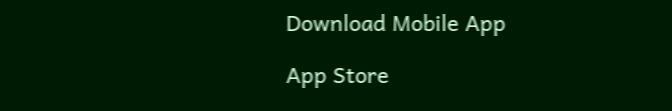Download Mobile App

App Store